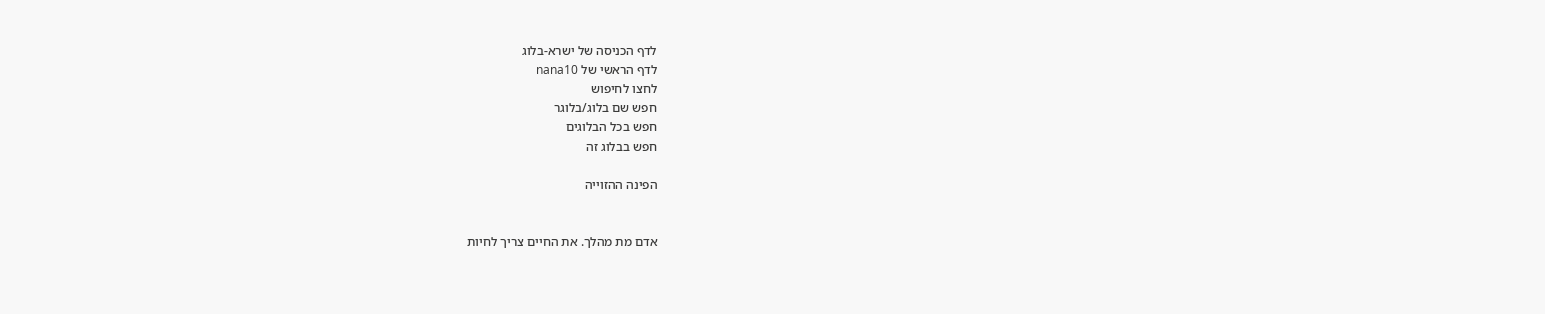לדף הכניסה של ישרא-בלוג
לדף הראשי של nana10
לחצו לחיפוש
חפש שם בלוג/בלוגר
חפש בכל הבלוגים
חפש בבלוג זה

הפינה ההזוייה


אדם מת מהלך. את החיים צריך לחיות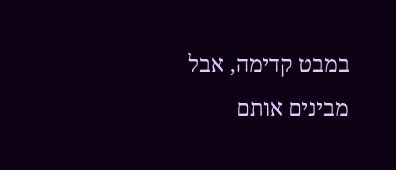במבט קדימה, אבל מבינים אותם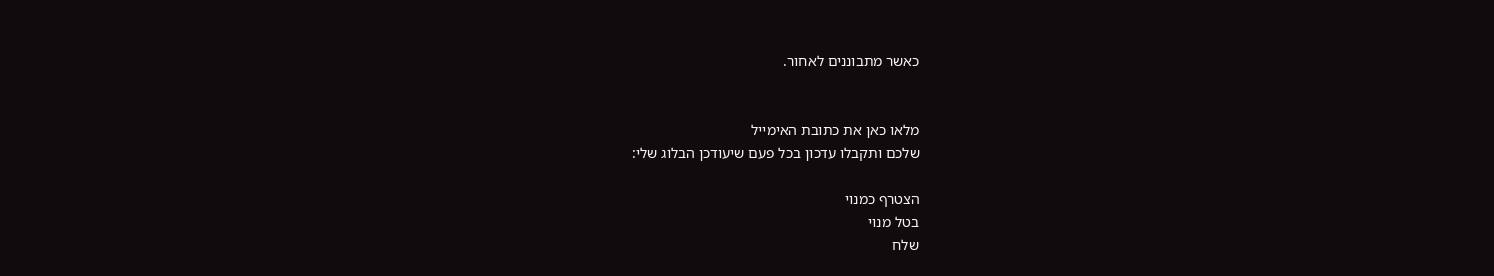כאשר מתבוננים לאחור.


מלאו כאן את כתובת האימייל
שלכם ותקבלו עדכון בכל פעם שיעודכן הבלוג שלי:

הצטרף כמנוי
בטל מנוי
שלח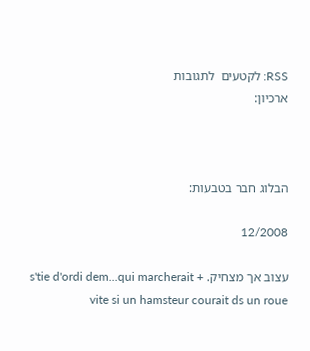RSS: לקטעים  לתגובות
ארכיון:



הבלוג חבר בטבעות:

12/2008

עצוב אך מצחיק. s'tie d'ordi dem...qui marcherait + vite si un hamsteur courait ds un roue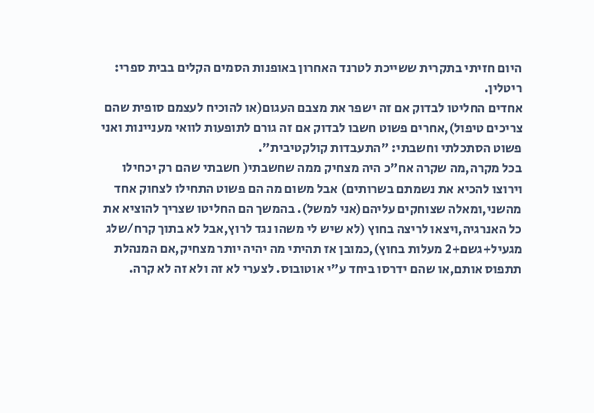היום חזיתי בתקרית ששייכת לטרנד האחרון באופנות הסמים הקלים בבית ספרי: ריטלין.
אחדים החליטו לבדוק אם זה ישפר את מצבם העגום(או להוכיח לעצמם סופית שהם צריכים טיפול),אחרים פשוט חשבו לבדוק אם זה גורם לתופעות לוואי מעניינות ואני פשוט הסתכלתי וחשבתי: "התעבדות קולקטיבית".
בכל מקרה,מה שקרה אח"כ היה מצחיק ממה שחשבתי( חשבתי שהם רק יכחילו וירוצו להכיא את נשמתם בשרותים) אבל משום מה הם פשוט התחילו לצחוק אחד מהשני,ומאלה שצוחקים עליהם(אני למשל). בהמשך הם החליטו שצריך להוציא את כל האנרגיה,ויצאו לריצה בחוץ (לא שיש לי משהו נגד לרוץ,אבל לא בתוך קרח/שלג מגעיל+גשם+2 מעלות בחוץ),כמובן אז תהיתי מה יהיה יותר מצחיק,אם המנהלת תתפוס אותם,או שהם ידרסו ביחד ע"י אוטובוס. לצערי לא זה ולא זה לא קרה.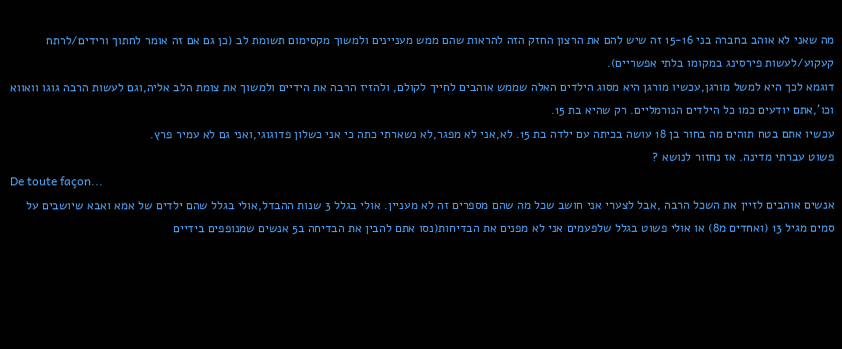מה שאני לא אוהב בחברה בני 15-16 זה שיש להם את הרצון החזק הזה להראות שהם ממש מעניינים ולמשוך מקסימום תשומת לב (כן גם אם זה אומר לחתוך ורידים/לרתח קעקוע/לעשות פירסינג במקומו בלתי אפשריים).
דוגמא לכך היא למשל מורגן,עכשיו מורגן היא מסוג הילדים האלה שממש אוהבים לחייך לקולם, ולהזיז הרבה את הידיים ולמשוך את צומת הלב אליה,וגם לעשות הרבה גוגו וואווא וכו',אתם יודעים כמו כל הילדים הנורמליים. רק שהיא בת 15.
עכשיו אתם בטח תוהים מה בחור בן 18 עושה בכיתה עם ילדה בת 15. לא,אני לא מפגר,לא נשארתי כתה כי אני כשלון פדוגוגי,ואני גם לא עמיר פרץ.
פשוט עברתי מדינה. אז נחזור לנושא ?
De toute façon...
אנשים אוהבים לזיין את השכל הרבה ,אבל לצערי אני חושב שכל מה שהם מספרים זה לא מעניין. אולי בגלל 3 שנות ההבדל,אולי בגלל שהם ילדים של אמא ואבא שיושבים על סמים מגיל 13 (ואחדים מ8) או אולי פשוט בגלל שלפעמים אני לא מפנים את הבדיחות(נסו אתם להבין את הבדיחה ב5 אנשים שמנופפים בידיים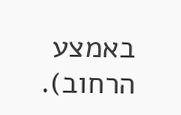באמצע הרחוב).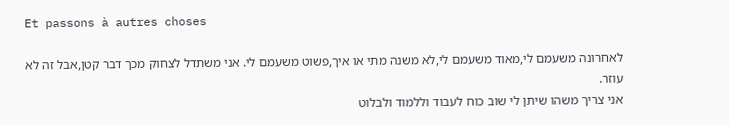Et passons à autres choses

לאחרונה משעמם לי,מאוד משעמם לי,לא משנה מתי או איך,פשוט משעמם לי. אני משתדל לצחוק מכך דבר קטן,אבל זה לא עוזר.
אני צריך משהו שיתן לי שוב כוח לעבוד וללמוד ולבלוט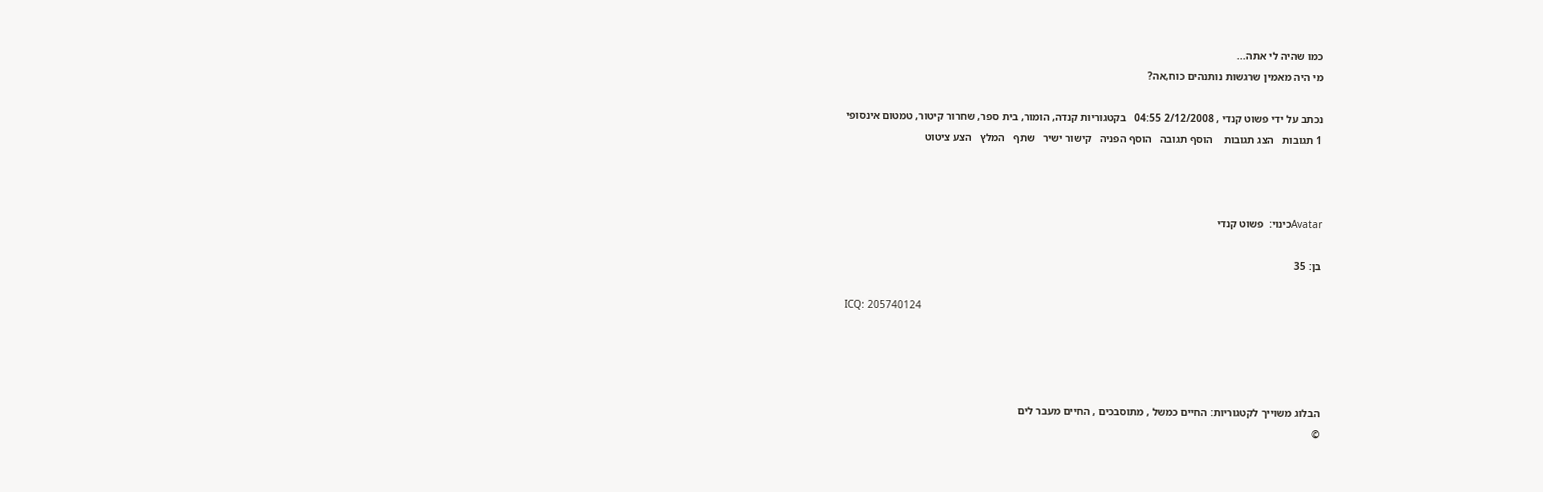כמו שהיה לי אתה...
מי היה מאמין שרגשות נותנהים כוח,אה?

נכתב על ידי פשוט קנדי , 2/12/2008 04:55   בקטגוריות קנדה, הומור, בית ספר, שחרור קיטור, טמטום אינסופי
1 תגובות   הצג תגובות    הוסף תגובה   הוסף הפניה   קישור ישיר   שתף   המלץ   הצע ציטוט



Avatarכינוי:  פשוט קנדי

בן: 35

ICQ: 205740124




הבלוג משוייך לקטגוריות: החיים כמשל , מתוסבכים , החיים מעבר לים
©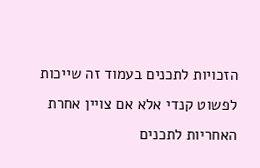הזכויות לתכנים בעמוד זה שייכות לפשוט קנדי אלא אם צויין אחרת
האחריות לתכנים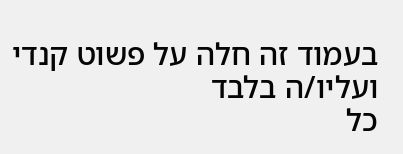בעמוד זה חלה על פשוט קנדי ועליו/ה בלבד
כל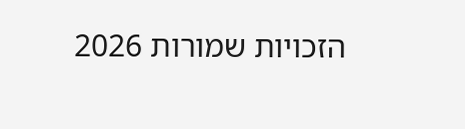הזכויות שמורות 2026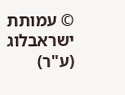© עמותת ישראבלוג (ע"ר)